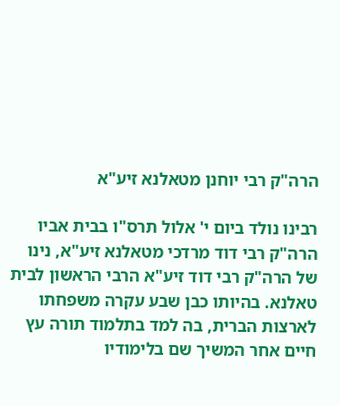הרה"ק רבי יוחנן מטאלנא זיע"א

רבינו נולד ביום י' אלול תרס"ו בבית אביו הרה"ק רבי דוד מרדכי מטאלנא זיע"א, נינו של הרה"ק רבי דוד זיע"א הרבי הראשון לבית טאלנא. בהיותו כבן שבע עקרה משפחתו לארצות הברית, בה למד בתלמוד תורה עץ חיים אחר המשיך שם בלימודיו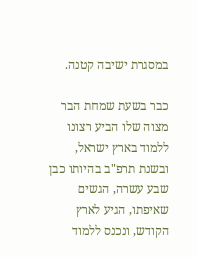במסגרת ישיבה קטנה.

כבר בשעת שמחת הבר מצוה שלו הביע רצונו ללמוד בארץ ישראל, ובשנת תרפ"ב בהיותו כבן שבע עשרה, הגשים שאיפתו, הגיע לארץ הקודש, ונכנס ללמוד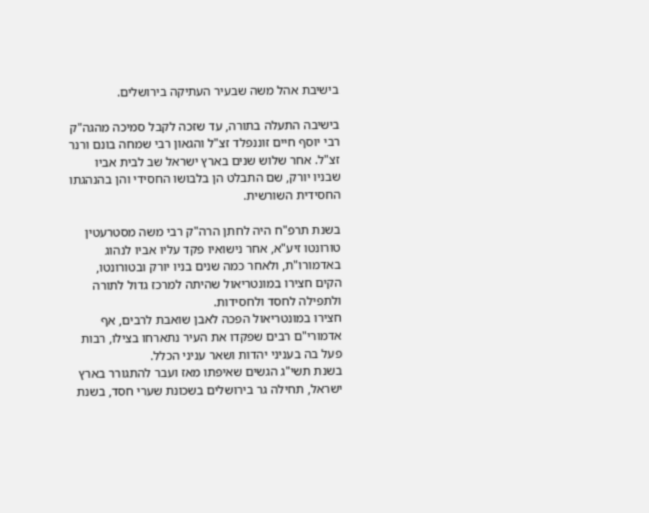בישיבת אהל משה שבעיר העתיקה בירושלים.

בישיבה התעלה בתורה, עד שזכה לקבל סמיכה מהגה"ק רבי יוסף חיים זוננפלד זצ"ל והגאון רבי שמחה בונם ורנר זצ"ל. אחר שלוש שנים בארץ ישראל שב לבית אביו שבניו יורק, שם התבלט הן בלבושו החסידי והן בהנהגתו החסידית השורשית.

בשנת תרפ"ח היה לחתן הרה"ק רבי משה מסטרעטין טורונטו זיע"א, אחר נישואיו פקד עליו אביו לנהוג באדמורו"ת, ולאחר כמה שנים בניו יורק ובטורונטו, הקים חצירו במונטריאול שהיתה למרכז גדול לתורה ולתפילה לחסד ולחסידות.
חצירו במונטריאול הפכה לאבן שואבת לרבים, אף אדמורי"ם רבים שפקדו את העיר נתארחו בצילו, רבות פעל בה בעניני יהדות ושאר עניני הכלל.
בשנת תשי"ג הגשים שאיפתו מאז ועבר להתגורר בארץ ישראל, תחילה גר בירושלים בשכונת שערי חסד, בשנת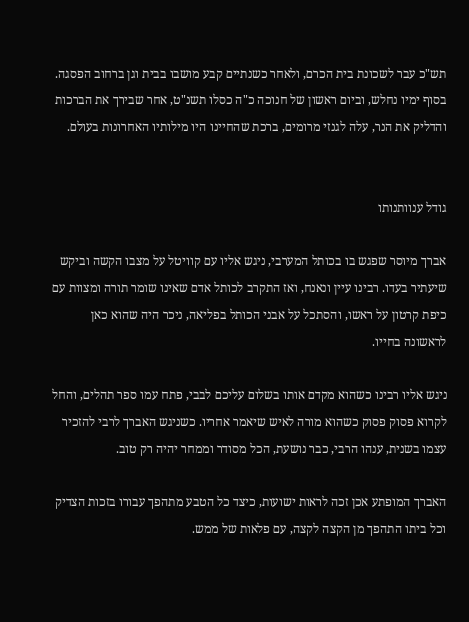תש"כ עבר לשכונת בית הכרם, ולאחר כשנתיים קבע מושבו בבית וגן ברחוב הפסגה.
בסוף ימיו נחלש, וביום ראשון של חנוכה כ"ה כסלו תשנ"ט, אחר שבירך את הברכות והדליק את הנר, עלה לגנזי מרומים, ברכת שהחיינו היו מילותיו האחרונות בעולם.


גודל ענוותנותו

אברך מיוסר שפגש בו בכותל המערבי, ניגש אליו עם קוויטל על מצבו הקשה וביקש שיעתיר בעדו. רבינו עיין ונאנח, ואז התקרב לכותל אדם שאינו שומר תורה ומצוות עם כיפת קרטון על ראשו, והסתכל על אבני הכותל בפליאה, ניכר היה שהוא כאן לראשונה בחייו.

ניגש אליו רבינו כשהוא מקדם אותו בשלום עליכם לבבי, פתח עמו ספר תהלים, והחל לקרוא פסוק פסוק כשהוא מורה לאיש שיאמר אחריו. כשניגש האברך לרבי להזכיר עצמו בשנית, ענהו הרבי, כבר נושעת, הכל מסודר וממחר יהיה רק טוב.

האברך המופתע אכן זכה לראות ישועות, כיצד כל הטבע מתהפך עבורו בזכות הצדיק וכל ביתו התהפך מן הקצה לקצה, עם פלאות של ממש.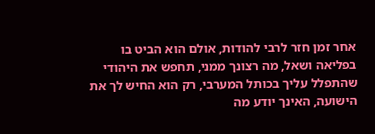אחר זמן חזר לרבי להודות, אולם הוא הביט בו בפליאה ושאל, מה רצונך ממני, תחפש את היהודי שהתפלל עליך בכותל המערבי, רק הוא החיש לך את הישועה, האינך יודע מה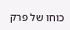כוחו של פרק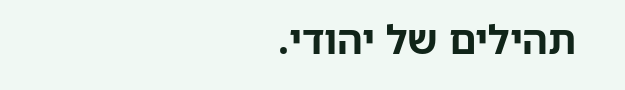תהילים של יהודי.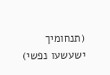(תנחומיך ישעשעו נפשי)